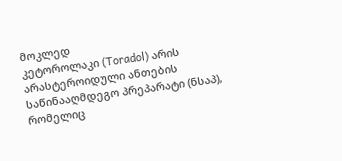მოკლედ
კეტოროლაკი (Toradol) არის არასტეროიდული ანთების საწინააღმდეგო პრეპარატი (ნსაპ), რომელიც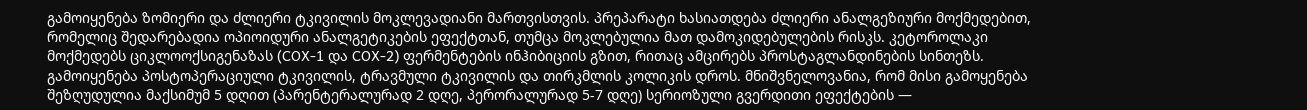გამოიყენება ზომიერი და ძლიერი ტკივილის მოკლევადიანი მართვისთვის. პრეპარატი ხასიათდება ძლიერი ანალგეზიური მოქმედებით, რომელიც შედარებადია ოპიოიდური ანალგეტიკების ეფექტთან, თუმცა მოკლებულია მათ დამოკიდებულების რისკს. კეტოროლაკი მოქმედებს ციკლოოქსიგენაზას (COX-1 და COX-2) ფერმენტების ინჰიბიციის გზით, რითაც ამცირებს პროსტაგლანდინების სინთეზს. გამოიყენება პოსტოპერაციული ტკივილის, ტრავმული ტკივილის და თირკმლის კოლიკის დროს. მნიშვნელოვანია, რომ მისი გამოყენება შეზღუდულია მაქსიმუმ 5 დღით (პარენტერალურად 2 დღე, პერორალურად 5-7 დღე) სერიოზული გვერდითი ეფექტების —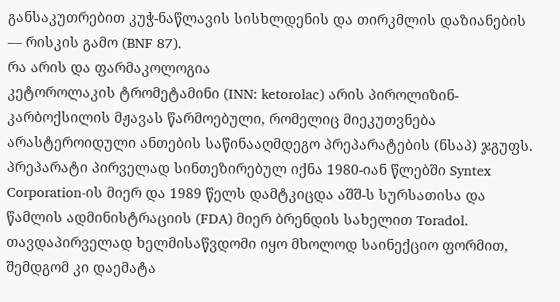განსაკუთრებით კუჭ-ნაწლავის სისხლდენის და თირკმლის დაზიანების — რისკის გამო (BNF 87).
რა არის და ფარმაკოლოგია
კეტოროლაკის ტრომეტამინი (INN: ketorolac) არის პიროლიზინ-კარბოქსილის მჟავას წარმოებული, რომელიც მიეკუთვნება არასტეროიდული ანთების საწინააღმდეგო პრეპარატების (ნსაპ) ჯგუფს. პრეპარატი პირველად სინთეზირებულ იქნა 1980-იან წლებში Syntex Corporation-ის მიერ და 1989 წელს დამტკიცდა აშშ-ს სურსათისა და წამლის ადმინისტრაციის (FDA) მიერ ბრენდის სახელით Toradol. თავდაპირველად ხელმისაწვდომი იყო მხოლოდ საინექციო ფორმით, შემდგომ კი დაემატა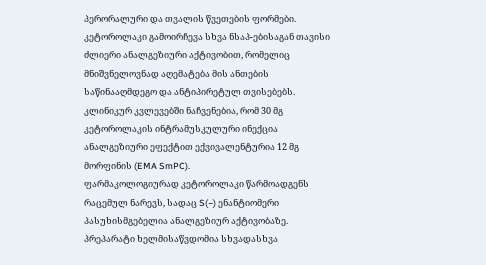პერორალური და თვალის წვეთების ფორმები.
კეტოროლაკი გამოირჩევა სხვა ნსაპ-ებისაგან თავისი ძლიერი ანალგეზიური აქტივობით, რომელიც მნიშვნელოვნად აღემატება მის ანთების საწინააღმდეგო და ანტიპირეტულ თვისებებს. კლინიკურ კვლევებში ნაჩვენებია, რომ 30 მგ კეტოროლაკის ინტრამუსკულური ინექცია ანალგეზიური ეფექტით ექვივალენტურია 12 მგ მორფინის (EMA SmPC).
ფარმაკოლოგიურად კეტოროლაკი წარმოადგენს რაცემულ ნარევს, სადაც S(−) ენანტიომერი პასუხისმგებელია ანალგეზიურ აქტივობაზე. პრეპარატი ხელმისაწვდომია სხვადასხვა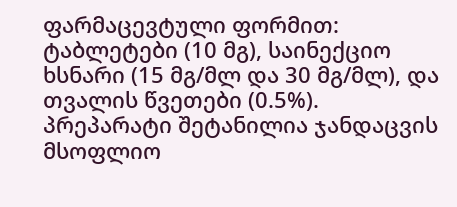ფარმაცევტული ფორმით: ტაბლეტები (10 მგ), საინექციო ხსნარი (15 მგ/მლ და 30 მგ/მლ), და თვალის წვეთები (0.5%). პრეპარატი შეტანილია ჯანდაცვის მსოფლიო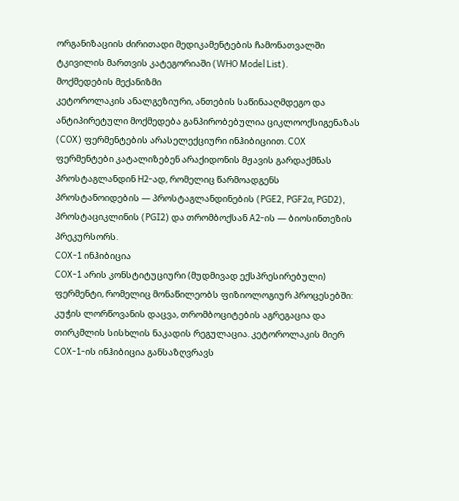ორგანიზაციის ძირითადი მედიკამენტების ჩამონათვალში ტკივილის მართვის კატეგორიაში (WHO Model List).
მოქმედების მექანიზმი
კეტოროლაკის ანალგეზიური, ანთების საწინააღმდეგო და ანტიპირეტული მოქმედება განპირობებულია ციკლოოქსიგენაზას (COX) ფერმენტების არასელექციური ინჰიბიციით. COX ფერმენტები კატალიზებენ არაქიდონის მჟავის გარდაქმნას პროსტაგლანდინ H2-ად, რომელიც წარმოადგენს პროსტანოიდების — პროსტაგლანდინების (PGE2, PGF2α, PGD2), პროსტაციკლინის (PGI2) და თრომბოქსან A2-ის — ბიოსინთეზის პრეკურსორს.
COX-1 ინჰიბიცია
COX-1 არის კონსტიტუციური (მუდმივად ექსპრესირებული) ფერმენტი, რომელიც მონაწილეობს ფიზიოლოგიურ პროცესებში: კუჭის ლორწოვანის დაცვა, თრომბოციტების აგრეგაცია და თირკმლის სისხლის ნაკადის რეგულაცია. კეტოროლაკის მიერ COX-1-ის ინჰიბიცია განსაზღვრავს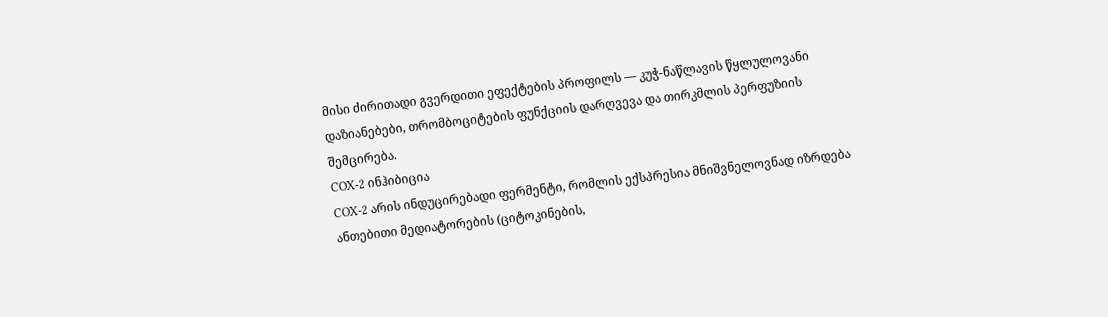მისი ძირითადი გვერდითი ეფექტების პროფილს — კუჭ-ნაწლავის წყლულოვანი დაზიანებები, თრომბოციტების ფუნქციის დარღვევა და თირკმლის პერფუზიის შემცირება.
COX-2 ინჰიბიცია
COX-2 არის ინდუცირებადი ფერმენტი, რომლის ექსპრესია მნიშვნელოვნად იზრდება ანთებითი მედიატორების (ციტოკინების,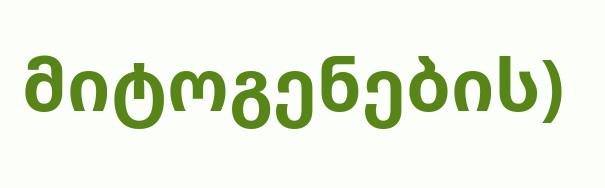მიტოგენების)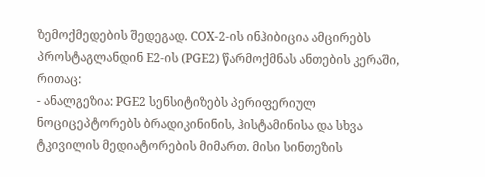ზემოქმედების შედეგად. COX-2-ის ინჰიბიცია ამცირებს პროსტაგლანდინ E2-ის (PGE2) წარმოქმნას ანთების კერაში, რითაც:
- ანალგეზია: PGE2 სენსიტიზებს პერიფერიულ ნოციცეპტორებს ბრადიკინინის, ჰისტამინისა და სხვა ტკივილის მედიატორების მიმართ. მისი სინთეზის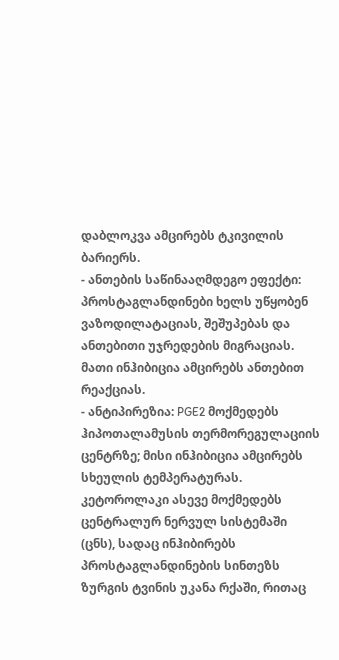დაბლოკვა ამცირებს ტკივილის ბარიერს.
- ანთების საწინააღმდეგო ეფექტი: პროსტაგლანდინები ხელს უწყობენ ვაზოდილატაციას, შეშუპებას და ანთებითი უჯრედების მიგრაციას. მათი ინჰიბიცია ამცირებს ანთებით რეაქციას.
- ანტიპირეზია: PGE2 მოქმედებს ჰიპოთალამუსის თერმორეგულაციის ცენტრზე; მისი ინჰიბიცია ამცირებს სხეულის ტემპერატურას.
კეტოროლაკი ასევე მოქმედებს ცენტრალურ ნერვულ სისტემაში (ცნს), სადაც ინჰიბირებს პროსტაგლანდინების სინთეზს ზურგის ტვინის უკანა რქაში, რითაც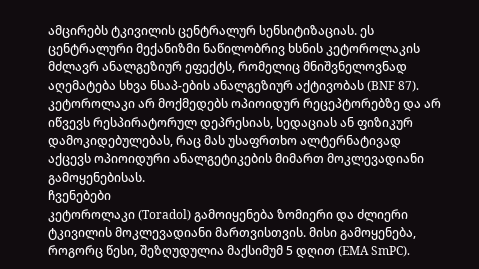ამცირებს ტკივილის ცენტრალურ სენსიტიზაციას. ეს ცენტრალური მექანიზმი ნაწილობრივ ხსნის კეტოროლაკის მძლავრ ანალგეზიურ ეფექტს, რომელიც მნიშვნელოვნად აღემატება სხვა ნსაპ-ების ანალგეზიურ აქტივობას (BNF 87).
კეტოროლაკი არ მოქმედებს ოპიოიდურ რეცეპტორებზე და არ იწვევს რესპირატორულ დეპრესიას, სედაციას ან ფიზიკურ დამოკიდებულებას, რაც მას უსაფრთხო ალტერნატივად აქცევს ოპიოიდური ანალგეტიკების მიმართ მოკლევადიანი გამოყენებისას.
ჩვენებები
კეტოროლაკი (Toradol) გამოიყენება ზომიერი და ძლიერი ტკივილის მოკლევადიანი მართვისთვის. მისი გამოყენება, როგორც წესი, შეზღუდულია მაქსიმუმ 5 დღით (EMA SmPC).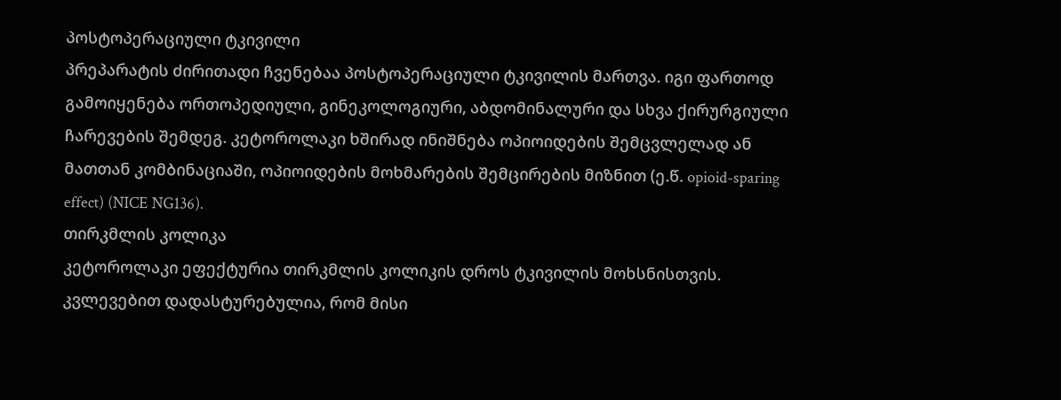პოსტოპერაციული ტკივილი
პრეპარატის ძირითადი ჩვენებაა პოსტოპერაციული ტკივილის მართვა. იგი ფართოდ გამოიყენება ორთოპედიული, გინეკოლოგიური, აბდომინალური და სხვა ქირურგიული ჩარევების შემდეგ. კეტოროლაკი ხშირად ინიშნება ოპიოიდების შემცვლელად ან მათთან კომბინაციაში, ოპიოიდების მოხმარების შემცირების მიზნით (ე.წ. opioid-sparing effect) (NICE NG136).
თირკმლის კოლიკა
კეტოროლაკი ეფექტურია თირკმლის კოლიკის დროს ტკივილის მოხსნისთვის. კვლევებით დადასტურებულია, რომ მისი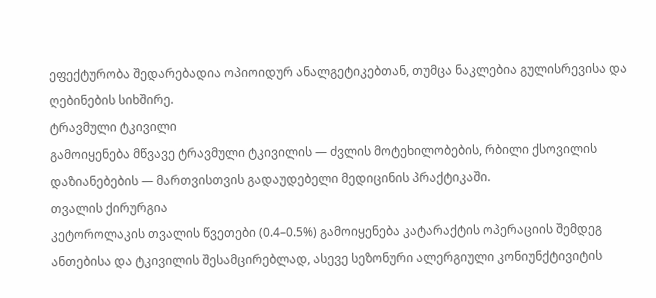ეფექტურობა შედარებადია ოპიოიდურ ანალგეტიკებთან, თუმცა ნაკლებია გულისრევისა და ღებინების სიხშირე.
ტრავმული ტკივილი
გამოიყენება მწვავე ტრავმული ტკივილის — ძვლის მოტეხილობების, რბილი ქსოვილის დაზიანებების — მართვისთვის გადაუდებელი მედიცინის პრაქტიკაში.
თვალის ქირურგია
კეტოროლაკის თვალის წვეთები (0.4–0.5%) გამოიყენება კატარაქტის ოპერაციის შემდეგ ანთებისა და ტკივილის შესამცირებლად, ასევე სეზონური ალერგიული კონიუნქტივიტის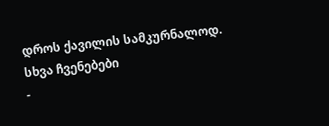დროს ქავილის სამკურნალოდ.
სხვა ჩვენებები
-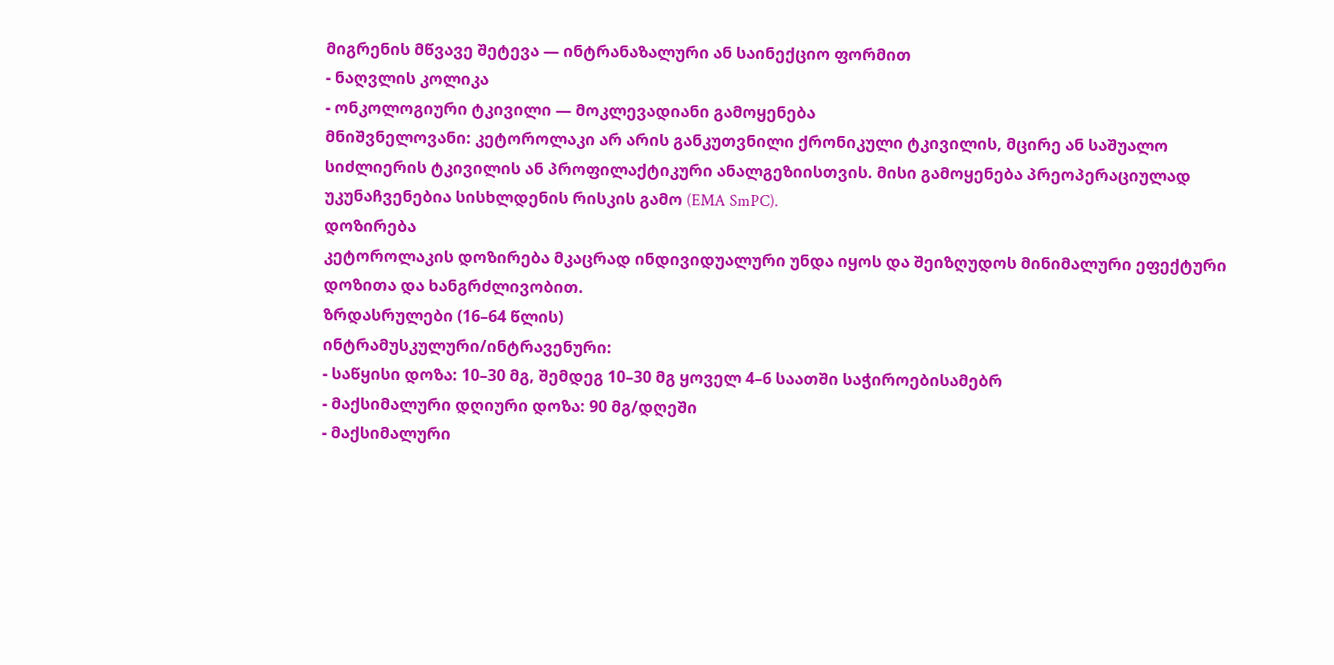მიგრენის მწვავე შეტევა — ინტრანაზალური ან საინექციო ფორმით
- ნაღვლის კოლიკა
- ონკოლოგიური ტკივილი — მოკლევადიანი გამოყენება
მნიშვნელოვანი: კეტოროლაკი არ არის განკუთვნილი ქრონიკული ტკივილის, მცირე ან საშუალო სიძლიერის ტკივილის ან პროფილაქტიკური ანალგეზიისთვის. მისი გამოყენება პრეოპერაციულად უკუნაჩვენებია სისხლდენის რისკის გამო (EMA SmPC).
დოზირება
კეტოროლაკის დოზირება მკაცრად ინდივიდუალური უნდა იყოს და შეიზღუდოს მინიმალური ეფექტური დოზითა და ხანგრძლივობით.
ზრდასრულები (16–64 წლის)
ინტრამუსკულური/ინტრავენური:
- საწყისი დოზა: 10–30 მგ, შემდეგ 10–30 მგ ყოველ 4–6 საათში საჭიროებისამებრ
- მაქსიმალური დღიური დოზა: 90 მგ/დღეში
- მაქსიმალური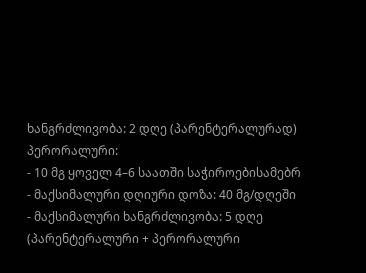ხანგრძლივობა: 2 დღე (პარენტერალურად)
პერორალური:
- 10 მგ ყოველ 4–6 საათში საჭიროებისამებრ
- მაქსიმალური დღიური დოზა: 40 მგ/დღეში
- მაქსიმალური ხანგრძლივობა: 5 დღე (პარენტერალური + პერორალური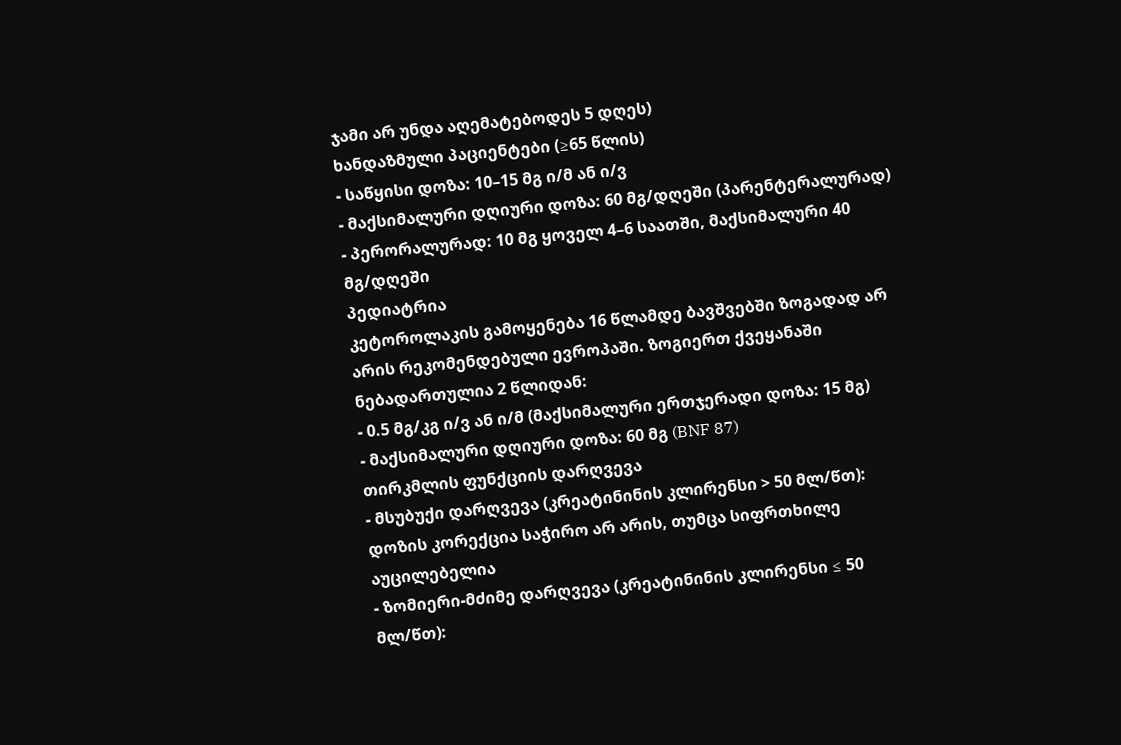ჯამი არ უნდა აღემატებოდეს 5 დღეს)
ხანდაზმული პაციენტები (≥65 წლის)
- საწყისი დოზა: 10–15 მგ ი/მ ან ი/ვ
- მაქსიმალური დღიური დოზა: 60 მგ/დღეში (პარენტერალურად)
- პერორალურად: 10 მგ ყოველ 4–6 საათში, მაქსიმალური 40 მგ/დღეში
პედიატრია
კეტოროლაკის გამოყენება 16 წლამდე ბავშვებში ზოგადად არ არის რეკომენდებული ევროპაში. ზოგიერთ ქვეყანაში ნებადართულია 2 წლიდან:
- 0.5 მგ/კგ ი/ვ ან ი/მ (მაქსიმალური ერთჯერადი დოზა: 15 მგ)
- მაქსიმალური დღიური დოზა: 60 მგ (BNF 87)
თირკმლის ფუნქციის დარღვევა
- მსუბუქი დარღვევა (კრეატინინის კლირენსი > 50 მლ/წთ): დოზის კორექცია საჭირო არ არის, თუმცა სიფრთხილე აუცილებელია
- ზომიერი-მძიმე დარღვევა (კრეატინინის კლირენსი ≤ 50 მლ/წთ):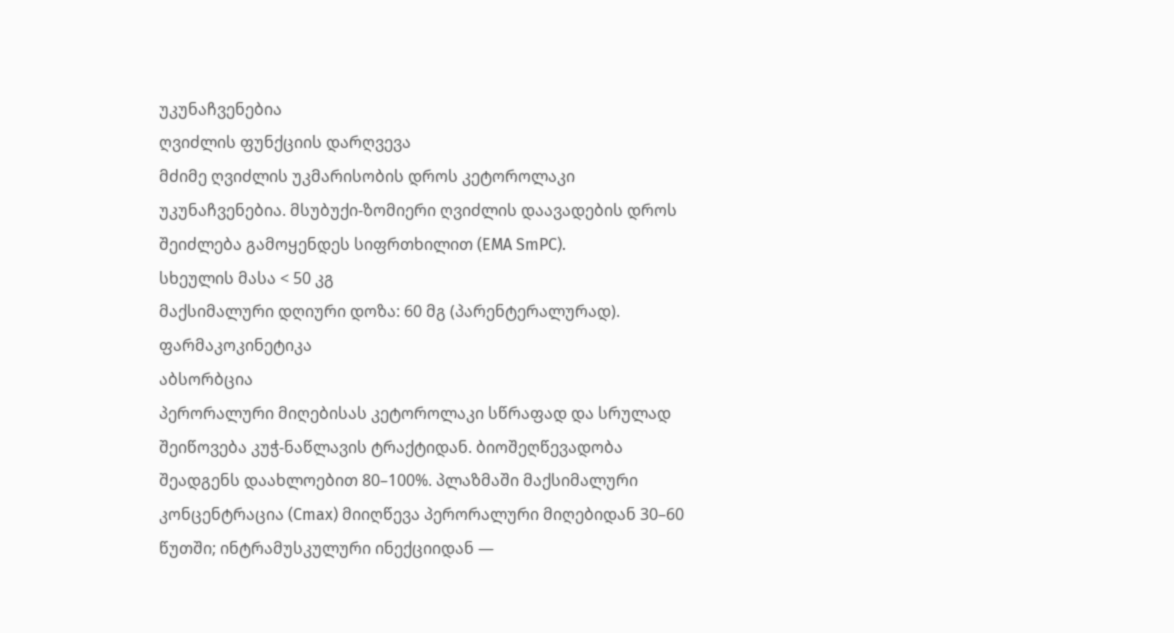უკუნაჩვენებია
ღვიძლის ფუნქციის დარღვევა
მძიმე ღვიძლის უკმარისობის დროს კეტოროლაკი უკუნაჩვენებია. მსუბუქი-ზომიერი ღვიძლის დაავადების დროს შეიძლება გამოყენდეს სიფრთხილით (EMA SmPC).
სხეულის მასა < 50 კგ
მაქსიმალური დღიური დოზა: 60 მგ (პარენტერალურად).
ფარმაკოკინეტიკა
აბსორბცია
პერორალური მიღებისას კეტოროლაკი სწრაფად და სრულად შეიწოვება კუჭ-ნაწლავის ტრაქტიდან. ბიოშეღწევადობა შეადგენს დაახლოებით 80–100%. პლაზმაში მაქსიმალური კონცენტრაცია (Cmax) მიიღწევა პერორალური მიღებიდან 30–60 წუთში; ინტრამუსკულური ინექციიდან —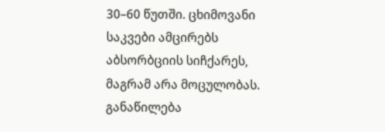30–60 წუთში. ცხიმოვანი საკვები ამცირებს აბსორბციის სიჩქარეს, მაგრამ არა მოცულობას.
განაწილება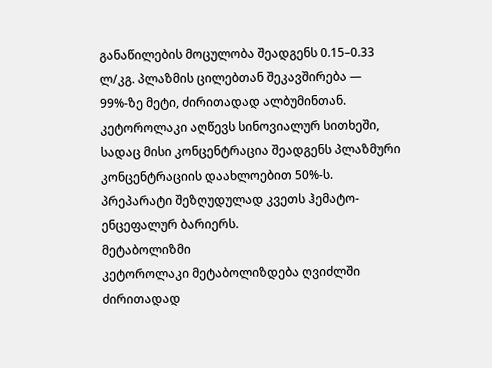განაწილების მოცულობა შეადგენს 0.15–0.33 ლ/კგ. პლაზმის ცილებთან შეკავშირება — 99%-ზე მეტი, ძირითადად ალბუმინთან. კეტოროლაკი აღწევს სინოვიალურ სითხეში, სადაც მისი კონცენტრაცია შეადგენს პლაზმური კონცენტრაციის დაახლოებით 50%-ს. პრეპარატი შეზღუდულად კვეთს ჰემატო-ენცეფალურ ბარიერს.
მეტაბოლიზმი
კეტოროლაკი მეტაბოლიზდება ღვიძლში ძირითადად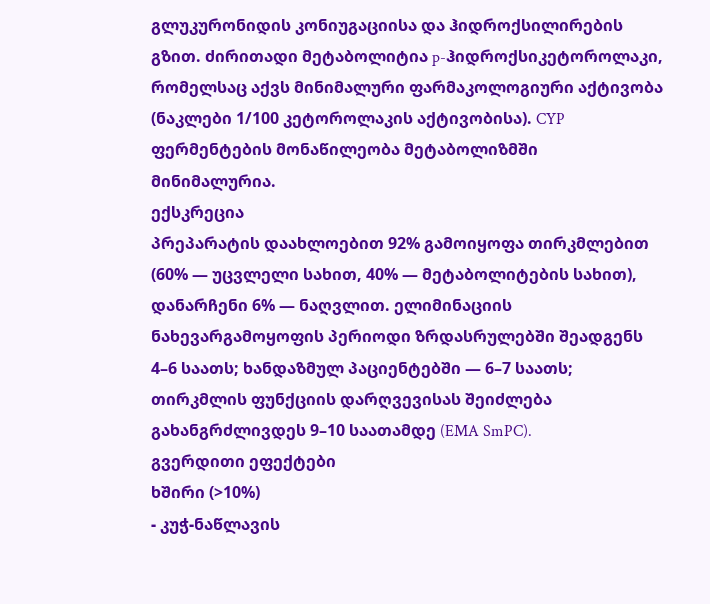გლუკურონიდის კონიუგაციისა და ჰიდროქსილირების გზით. ძირითადი მეტაბოლიტია p-ჰიდროქსიკეტოროლაკი, რომელსაც აქვს მინიმალური ფარმაკოლოგიური აქტივობა (ნაკლები 1/100 კეტოროლაკის აქტივობისა). CYP ფერმენტების მონაწილეობა მეტაბოლიზმში მინიმალურია.
ექსკრეცია
პრეპარატის დაახლოებით 92% გამოიყოფა თირკმლებით (60% — უცვლელი სახით, 40% — მეტაბოლიტების სახით), დანარჩენი 6% — ნაღვლით. ელიმინაციის ნახევარგამოყოფის პერიოდი ზრდასრულებში შეადგენს 4–6 საათს; ხანდაზმულ პაციენტებში — 6–7 საათს; თირკმლის ფუნქციის დარღვევისას შეიძლება გახანგრძლივდეს 9–10 საათამდე (EMA SmPC).
გვერდითი ეფექტები
ხშირი (>10%)
- კუჭ-ნაწლავის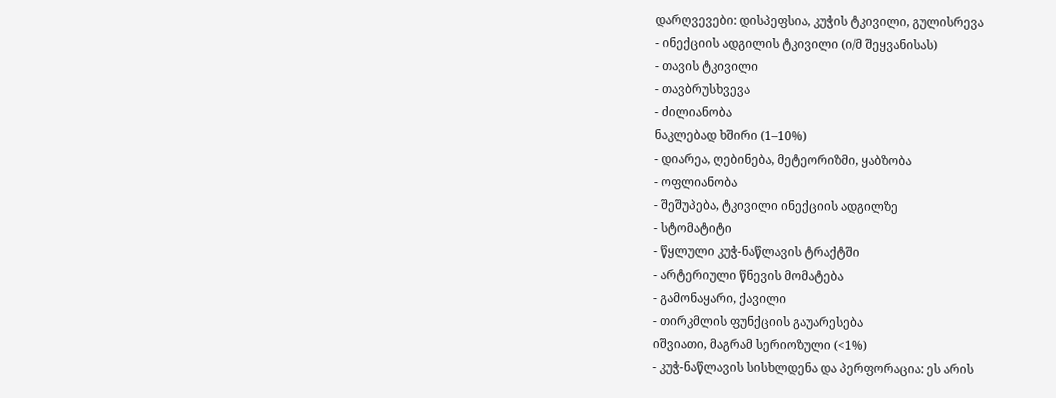დარღვევები: დისპეფსია, კუჭის ტკივილი, გულისრევა
- ინექციის ადგილის ტკივილი (ი/მ შეყვანისას)
- თავის ტკივილი
- თავბრუსხვევა
- ძილიანობა
ნაკლებად ხშირი (1–10%)
- დიარეა, ღებინება, მეტეორიზმი, ყაბზობა
- ოფლიანობა
- შეშუპება, ტკივილი ინექციის ადგილზე
- სტომატიტი
- წყლული კუჭ-ნაწლავის ტრაქტში
- არტერიული წნევის მომატება
- გამონაყარი, ქავილი
- თირკმლის ფუნქციის გაუარესება
იშვიათი, მაგრამ სერიოზული (<1%)
- კუჭ-ნაწლავის სისხლდენა და პერფორაცია: ეს არის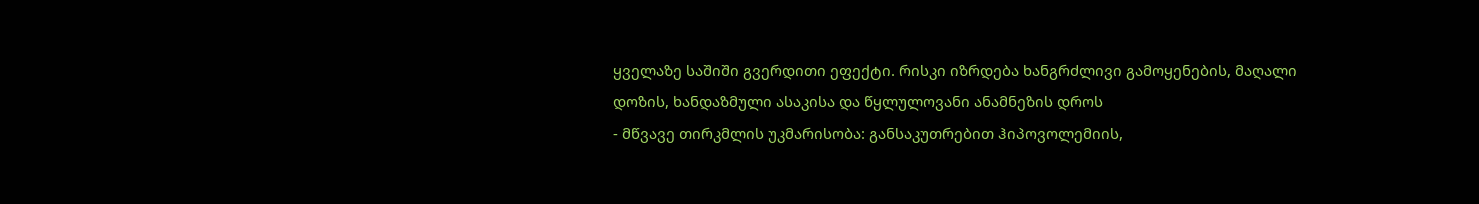ყველაზე საშიში გვერდითი ეფექტი. რისკი იზრდება ხანგრძლივი გამოყენების, მაღალი დოზის, ხანდაზმული ასაკისა და წყლულოვანი ანამნეზის დროს
- მწვავე თირკმლის უკმარისობა: განსაკუთრებით ჰიპოვოლემიის,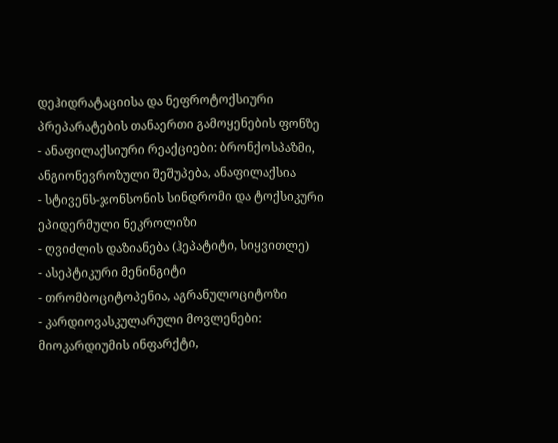დეჰიდრატაციისა და ნეფროტოქსიური პრეპარატების თანაერთი გამოყენების ფონზე
- ანაფილაქსიური რეაქციები: ბრონქოსპაზმი, ანგიონევროზული შეშუპება, ანაფილაქსია
- სტივენს-ჯონსონის სინდრომი და ტოქსიკური ეპიდერმული ნეკროლიზი
- ღვიძლის დაზიანება (ჰეპატიტი, სიყვითლე)
- ასეპტიკური მენინგიტი
- თრომბოციტოპენია, აგრანულოციტოზი
- კარდიოვასკულარული მოვლენები: მიოკარდიუმის ინფარქტი,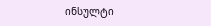ინსულტი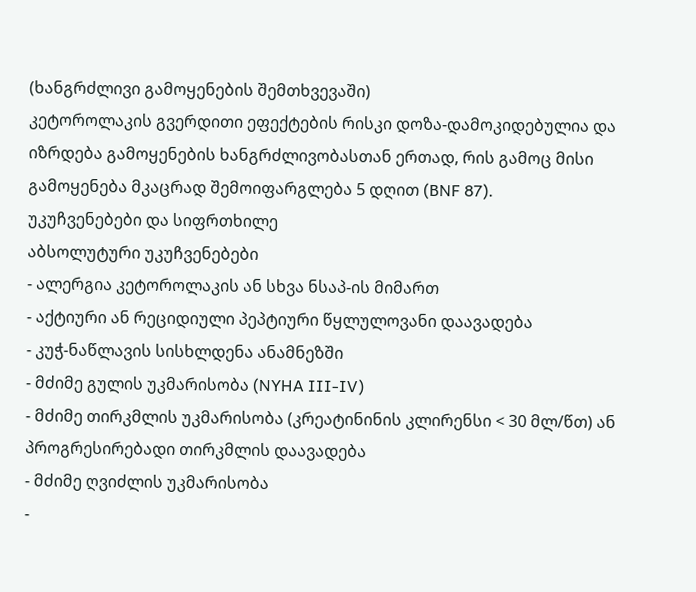(ხანგრძლივი გამოყენების შემთხვევაში)
კეტოროლაკის გვერდითი ეფექტების რისკი დოზა-დამოკიდებულია და იზრდება გამოყენების ხანგრძლივობასთან ერთად, რის გამოც მისი გამოყენება მკაცრად შემოიფარგლება 5 დღით (BNF 87).
უკუჩვენებები და სიფრთხილე
აბსოლუტური უკუჩვენებები
- ალერგია კეტოროლაკის ან სხვა ნსაპ-ის მიმართ
- აქტიური ან რეციდიული პეპტიური წყლულოვანი დაავადება
- კუჭ-ნაწლავის სისხლდენა ანამნეზში
- მძიმე გულის უკმარისობა (NYHA III-IV)
- მძიმე თირკმლის უკმარისობა (კრეატინინის კლირენსი < 30 მლ/წთ) ან პროგრესირებადი თირკმლის დაავადება
- მძიმე ღვიძლის უკმარისობა
-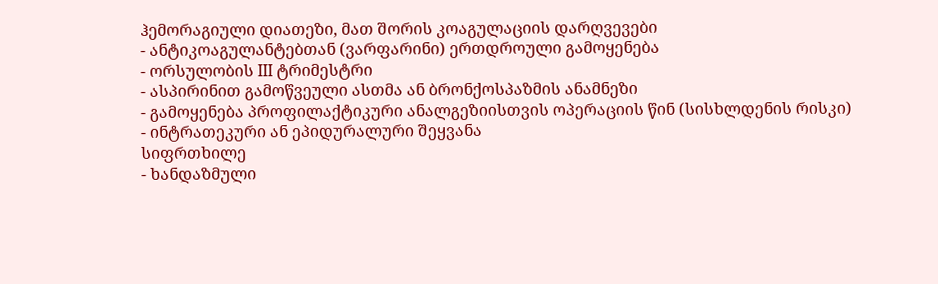ჰემორაგიული დიათეზი, მათ შორის კოაგულაციის დარღვევები
- ანტიკოაგულანტებთან (ვარფარინი) ერთდროული გამოყენება
- ორსულობის III ტრიმესტრი
- ასპირინით გამოწვეული ასთმა ან ბრონქოსპაზმის ანამნეზი
- გამოყენება პროფილაქტიკური ანალგეზიისთვის ოპერაციის წინ (სისხლდენის რისკი)
- ინტრათეკური ან ეპიდურალური შეყვანა
სიფრთხილე
- ხანდაზმული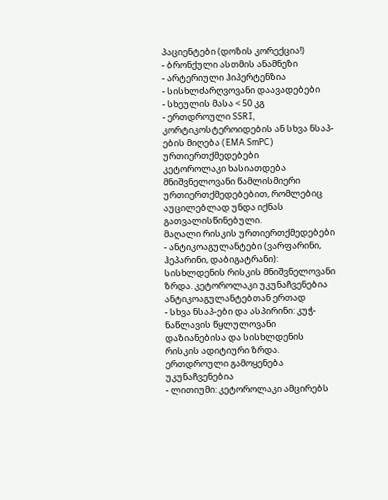პაციენტები (დოზის კორექცია!)
- ბრონქული ასთმის ანამნეზი
- არტერიული ჰიპერტენზია
- სისხლძარღვოვანი დაავადებები
- სხეულის მასა < 50 კგ
- ერთდროული SSRI, კორტიკოსტეროიდების ან სხვა ნსაპ-ების მიღება (EMA SmPC)
ურთიერთქმედებები
კეტოროლაკი ხასიათდება მნიშვნელოვანი წამლისმიერი ურთიერთქმედებებით, რომლებიც აუცილებლად უნდა იქნას გათვალისწინებული.
მაღალი რისკის ურთიერთქმედებები
- ანტიკოაგულანტები (ვარფარინი, ჰეპარინი, დაბიგატრანი): სისხლდენის რისკის მნიშვნელოვანი ზრდა. კეტოროლაკი უკუნაჩვენებია ანტიკოაგულანტებთან ერთად
- სხვა ნსაპ-ები და ასპირინი: კუჭ-ნაწლავის წყლულოვანი დაზიანებისა და სისხლდენის რისკის ადიტიური ზრდა. ერთდროული გამოყენება უკუნაჩვენებია
- ლითიუმი: კეტოროლაკი ამცირებს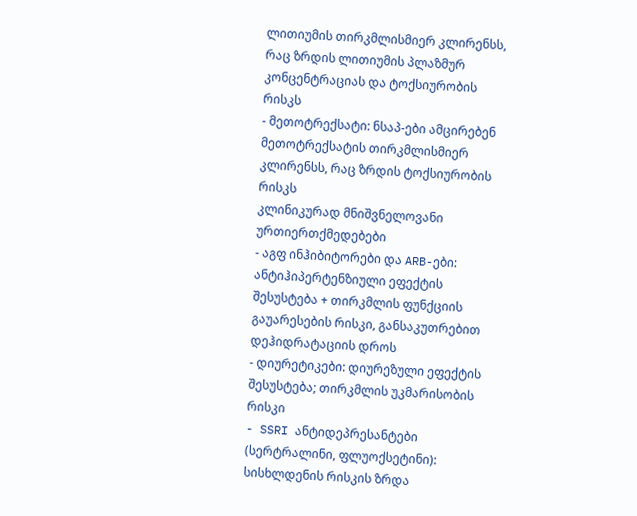ლითიუმის თირკმლისმიერ კლირენსს, რაც ზრდის ლითიუმის პლაზმურ კონცენტრაციას და ტოქსიურობის რისკს
- მეთოტრექსატი: ნსაპ-ები ამცირებენ მეთოტრექსატის თირკმლისმიერ კლირენსს, რაც ზრდის ტოქსიურობის რისკს
კლინიკურად მნიშვნელოვანი ურთიერთქმედებები
- აგფ ინჰიბიტორები და ARB-ები: ანტიჰიპერტენზიული ეფექტის შესუსტება + თირკმლის ფუნქციის გაუარესების რისკი, განსაკუთრებით დეჰიდრატაციის დროს
- დიურეტიკები: დიურეზული ეფექტის შესუსტება; თირკმლის უკმარისობის რისკი
- SSRI ანტიდეპრესანტები (სერტრალინი, ფლუოქსეტინი): სისხლდენის რისკის ზრდა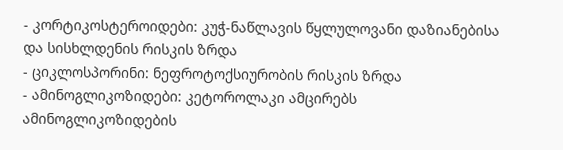- კორტიკოსტეროიდები: კუჭ-ნაწლავის წყლულოვანი დაზიანებისა და სისხლდენის რისკის ზრდა
- ციკლოსპორინი: ნეფროტოქსიურობის რისკის ზრდა
- ამინოგლიკოზიდები: კეტოროლაკი ამცირებს ამინოგლიკოზიდების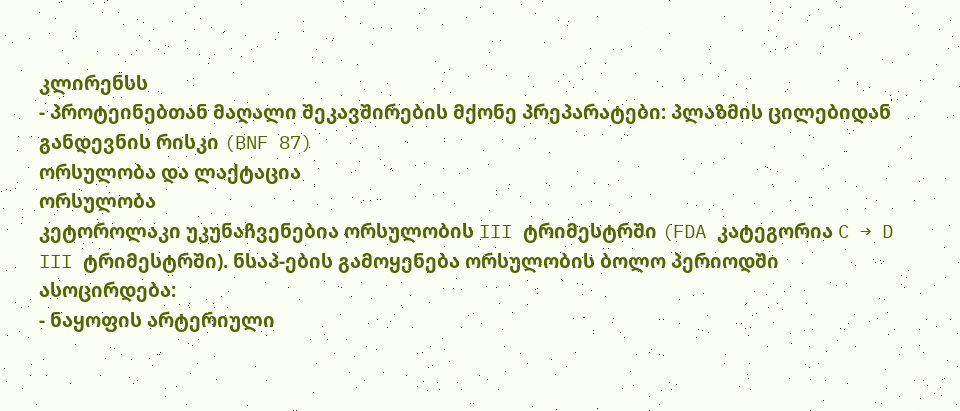კლირენსს
- პროტეინებთან მაღალი შეკავშირების მქონე პრეპარატები: პლაზმის ცილებიდან განდევნის რისკი (BNF 87)
ორსულობა და ლაქტაცია
ორსულობა
კეტოროლაკი უკუნაჩვენებია ორსულობის III ტრიმესტრში (FDA კატეგორია C → D III ტრიმესტრში). ნსაპ-ების გამოყენება ორსულობის ბოლო პერიოდში ასოცირდება:
- ნაყოფის არტერიული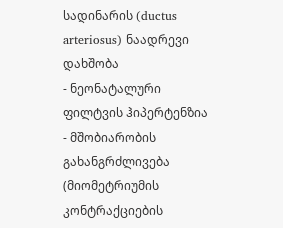სადინარის (ductus arteriosus) ნაადრევი დახშობა
- ნეონატალური ფილტვის ჰიპერტენზია
- მშობიარობის გახანგრძლივება (მიომეტრიუმის კონტრაქციების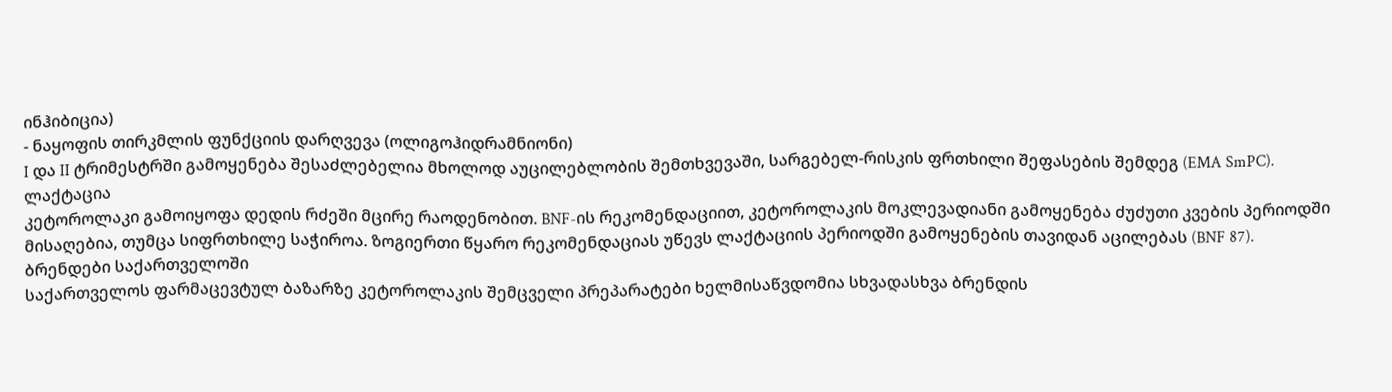ინჰიბიცია)
- ნაყოფის თირკმლის ფუნქციის დარღვევა (ოლიგოჰიდრამნიონი)
I და II ტრიმესტრში გამოყენება შესაძლებელია მხოლოდ აუცილებლობის შემთხვევაში, სარგებელ-რისკის ფრთხილი შეფასების შემდეგ (EMA SmPC).
ლაქტაცია
კეტოროლაკი გამოიყოფა დედის რძეში მცირე რაოდენობით. BNF-ის რეკომენდაციით, კეტოროლაკის მოკლევადიანი გამოყენება ძუძუთი კვების პერიოდში მისაღებია, თუმცა სიფრთხილე საჭიროა. ზოგიერთი წყარო რეკომენდაციას უწევს ლაქტაციის პერიოდში გამოყენების თავიდან აცილებას (BNF 87).
ბრენდები საქართველოში
საქართველოს ფარმაცევტულ ბაზარზე კეტოროლაკის შემცველი პრეპარატები ხელმისაწვდომია სხვადასხვა ბრენდის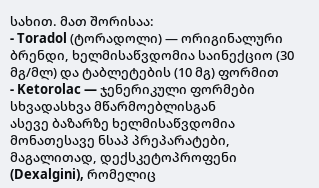სახით. მათ შორისაა:
- Toradol (ტორადოლი) — ორიგინალური ბრენდი, ხელმისაწვდომია საინექციო (30 მგ/მლ) და ტაბლეტების (10 მგ) ფორმით
- Ketorolac — ჯენერიკული ფორმები სხვადასხვა მწარმოებლისგან
ასევე ბაზარზე ხელმისაწვდომია მონათესავე ნსაპ პრეპარატები, მაგალითად, დექსკეტოპროფენი (Dexalgini), რომელიც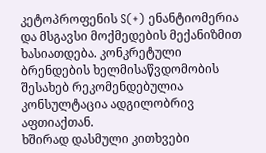კეტოპროფენის S(+) ენანტიომერია და მსგავსი მოქმედების მექანიზმით ხასიათდება. კონკრეტული ბრენდების ხელმისაწვდომობის შესახებ რეკომენდებულია კონსულტაცია ადგილობრივ აფთიაქთან.
ხშირად დასმული კითხვები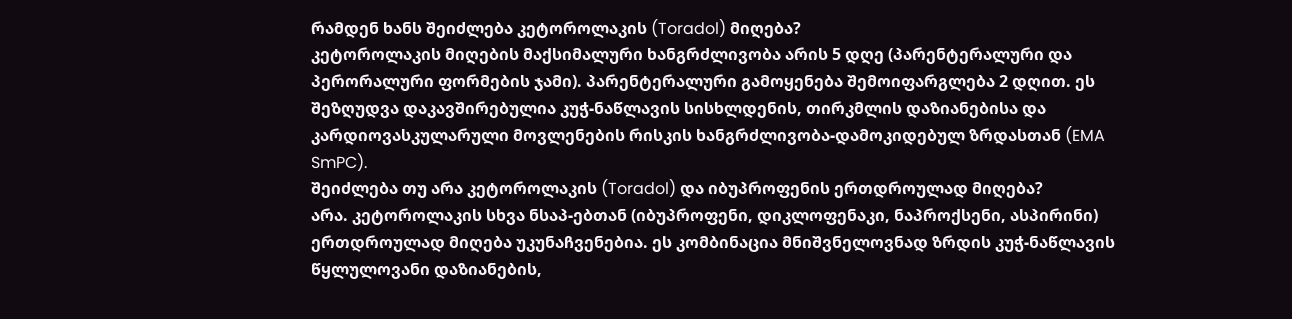რამდენ ხანს შეიძლება კეტოროლაკის (Toradol) მიღება?
კეტოროლაკის მიღების მაქსიმალური ხანგრძლივობა არის 5 დღე (პარენტერალური და პერორალური ფორმების ჯამი). პარენტერალური გამოყენება შემოიფარგლება 2 დღით. ეს შეზღუდვა დაკავშირებულია კუჭ-ნაწლავის სისხლდენის, თირკმლის დაზიანებისა და კარდიოვასკულარული მოვლენების რისკის ხანგრძლივობა-დამოკიდებულ ზრდასთან (EMA SmPC).
შეიძლება თუ არა კეტოროლაკის (Toradol) და იბუპროფენის ერთდროულად მიღება?
არა. კეტოროლაკის სხვა ნსაპ-ებთან (იბუპროფენი, დიკლოფენაკი, ნაპროქსენი, ასპირინი) ერთდროულად მიღება უკუნაჩვენებია. ეს კომბინაცია მნიშვნელოვნად ზრდის კუჭ-ნაწლავის წყლულოვანი დაზიანების,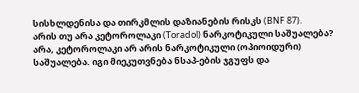სისხლდენისა და თირკმლის დაზიანების რისკს (BNF 87).
არის თუ არა კეტოროლაკი (Toradol) ნარკოტიკული საშუალება?
არა, კეტოროლაკი არ არის ნარკოტიკული (ოპიოიდური) საშუალება. იგი მიეკუთვნება ნსაპ-ების ჯგუფს და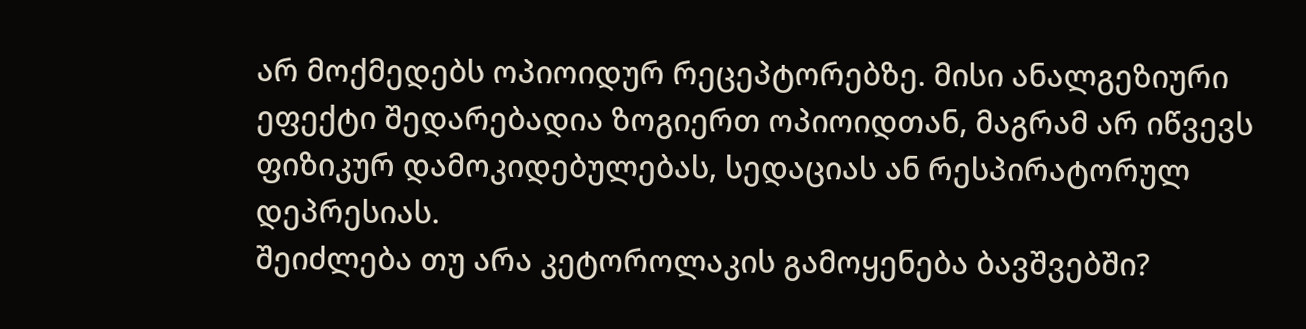არ მოქმედებს ოპიოიდურ რეცეპტორებზე. მისი ანალგეზიური ეფექტი შედარებადია ზოგიერთ ოპიოიდთან, მაგრამ არ იწვევს ფიზიკურ დამოკიდებულებას, სედაციას ან რესპირატორულ დეპრესიას.
შეიძლება თუ არა კეტოროლაკის გამოყენება ბავშვებში?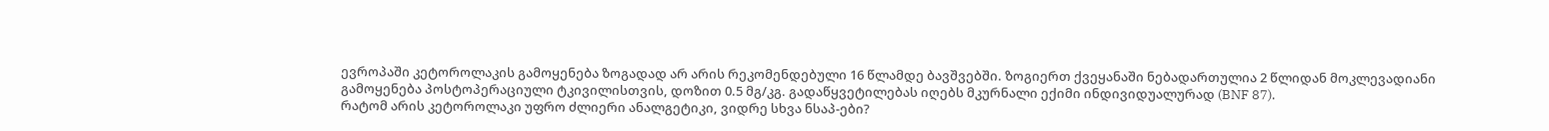ევროპაში კეტოროლაკის გამოყენება ზოგადად არ არის რეკომენდებული 16 წლამდე ბავშვებში. ზოგიერთ ქვეყანაში ნებადართულია 2 წლიდან მოკლევადიანი გამოყენება პოსტოპერაციული ტკივილისთვის, დოზით 0.5 მგ/კგ. გადაწყვეტილებას იღებს მკურნალი ექიმი ინდივიდუალურად (BNF 87).
რატომ არის კეტოროლაკი უფრო ძლიერი ანალგეტიკი, ვიდრე სხვა ნსაპ-ები?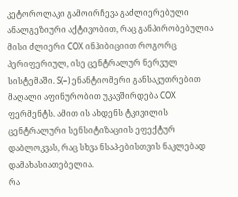კეტოროლაკი გამოირჩევა გაძლიერებული ანალგეზიური აქტივობით, რაც განპირობებულია მისი ძლიერი COX ინჰიბიციით როგორც პერიფერიულ, ისე ცენტრალურ ნერვულ სისტემაში. S(−) ენანტიომერი განსაკუთრებით მაღალი აფინურობით უკავშირდება COX ფერმენტს. ამით ის ახდენს ტკივილის ცენტრალური სენსიტიზაციის ეფექტურ დაბლოკვას, რაც სხვა ნსაპ-ებისთვის ნაკლებად დამახასიათებელია.
რა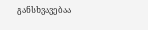განსხვავებაა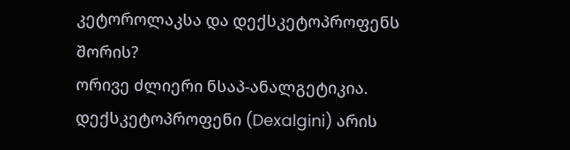კეტოროლაკსა და დექსკეტოპროფენს შორის?
ორივე ძლიერი ნსაპ-ანალგეტიკია. დექსკეტოპროფენი (Dexalgini) არის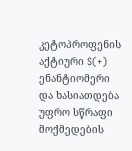კეტოპროფენის აქტიური S(+) ენანტიომერი და ხასიათდება უფრო სწრაფი მოქმედების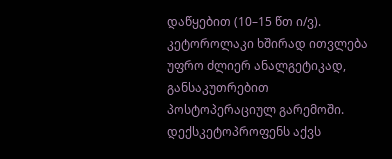დაწყებით (10–15 წთ ი/ვ). კეტოროლაკი ხშირად ითვლება უფრო ძლიერ ანალგეტიკად, განსაკუთრებით პოსტოპერაციულ გარემოში. დექსკეტოპროფენს აქვს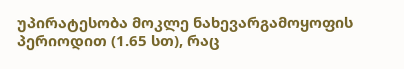უპირატესობა მოკლე ნახევარგამოყოფის პერიოდით (1.65 სთ), რაც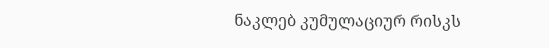ნაკლებ კუმულაციურ რისკს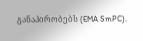განაპირობებს (EMA SmPC).